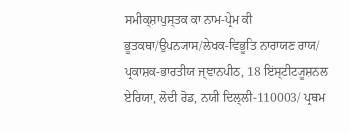ਸਮੀਕ੍ਸ਼ਾਪੁਸ੍ਤਕ ਕਾ ਨਾਮ-ਪ੍ਰੇਮ ਕੀ ਭੂਤਕਥਾ/ਉਪਨ੍ਯਾਸ/ਲੇਖਕ-ਵਿਭੂਤਿ ਨਾਰਾਯਣ ਰਾਯ/ ਪ੍ਰਕਾਸ਼ਕ-ਭਾਰਤੀਯ ਜ੍ਞਾਨਪੀਠ, 18 ਇਂਸ੍ਟੀਟ੍ਯੂਸ਼ਨਲ ਏਰਿਯਾ, ਲੋਦੀ ਰੋਡ, ਨਯੀ ਦਿਲ੍ਲੀ-110003/ ਪ੍ਰਥਮ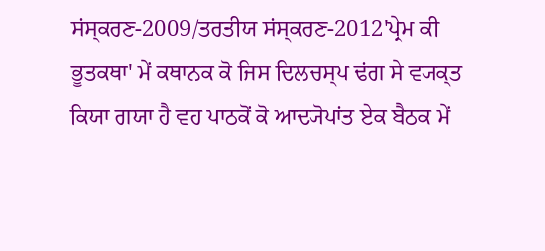ਸਂਸ੍ਕਰਣ-2009/ਤਰਤੀਯ ਸਂਸ੍ਕਰਣ-2012'ਪ੍ਰੇਮ ਕੀ ਭੂਤਕਥਾ' ਮੇਂ ਕਥਾਨਕ ਕੋ ਜਿਸ ਦਿਲਚਸ੍ਪ ਢਂਗ ਸੇ ਵ੍ਯਕ੍ਤ ਕਿਯਾ ਗਯਾ ਹੈ ਵਹ ਪਾਠਕੋਂ ਕੋ ਆਦ੍ਯੋਪਾਂਤ ਏਕ ਬੈਠਕ ਮੇਂ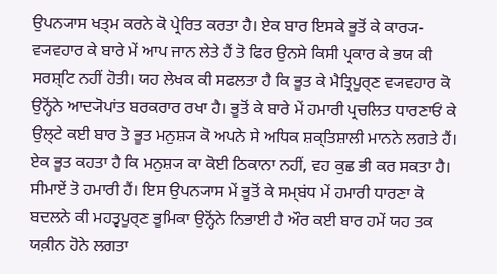ਉਪਨ੍ਯਾਸ ਖਤ੍ਮ ਕਰਨੇ ਕੋ ਪ੍ਰੇਰਿਤ ਕਰਤਾ ਹੈ। ਏਕ ਬਾਰ ਇਸਕੇ ਭੂਤੋਂ ਕੇ ਕਾਰ੍ਯ-ਵ੍ਯਵਹਾਰ ਕੇ ਬਾਰੇ ਮੇਂ ਆਪ ਜਾਨ ਲੇਤੇ ਹੈਂ ਤੋ ਫਿਰ ਉਨਸੇ ਕਿਸੀ ਪ੍ਰਕਾਰ ਕੇ ਭਯ ਕੀ ਸਰਸ਼੍ਟਿ ਨਹੀਂ ਹੋਤੀ। ਯਹ ਲੇਖਕ ਕੀ ਸਫਲਤਾ ਹੈ ਕਿ ਭੂਤ ਕੇ ਮੈਤ੍ਰਿਪੂਰ੍ਣ ਵ੍ਯਵਹਾਰ ਕੋ ਉਨ੍ਹੋਂਨੇ ਆਦ੍ਯੋਪਾਂਤ ਬਰਕਰਾਰ ਰਖਾ ਹੈ। ਭੂਤੋਂ ਕੇ ਬਾਰੇ ਮੇਂ ਹਮਾਰੀ ਪ੍ਰਚਲਿਤ ਧਾਰਣਾਓਂ ਕੇ ਉਲ੍ਟੇ ਕਈ ਬਾਰ ਤੋ ਭੂਤ ਮਨੁਸ਼੍ਯ ਕੋ ਅਪਨੇ ਸੇ ਅਧਿਕ ਸ਼ਕ੍ਤਿਸ਼ਾਲੀ ਮਾਨਨੇ ਲਗਤੇ ਹੈਂ। ਏਕ ਭੂਤ ਕਹਤਾ ਹੈ ਕਿ ਮਨੁਸ਼੍ਯ ਕਾ ਕੋਈ ਠਿਕਾਨਾ ਨਹੀਂ, ਵਹ ਕੁਛ ਭੀ ਕਰ ਸਕਤਾ ਹੈ। ਸੀਮਾਏਂ ਤੋ ਹਮਾਰੀ ਹੈਂ। ਇਸ ਉਪਨ੍ਯਾਸ ਮੇਂ ਭੂਤੋਂ ਕੇ ਸਮ੍ਬਂਧ ਮੇਂ ਹਮਾਰੀ ਧਾਰਣਾ ਕੋ ਬਦਲਨੇ ਕੀ ਮਹਤ੍ਵਪੂਰ੍ਣ ਭੂਮਿਕਾ ਉਨ੍ਹੋਂਨੇ ਨਿਭਾਈ ਹੈ ਔਰ ਕਈ ਬਾਰ ਹਮੇਂ ਯਹ ਤਕ ਯਕ਼ੀਨ ਹੋਨੇ ਲਗਤਾ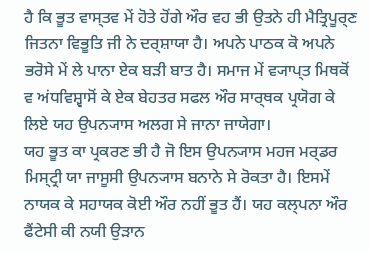ਹੈ ਕਿ ਭੂਤ ਵਾਸ੍ਤਵ ਮੇਂ ਹੋਤੇ ਹੋਂਗੇ ਔਰ ਵਹ ਭੀ ਉਤਨੇ ਹੀ ਮੈਤ੍ਰਿਪੂਰ੍ਣ ਜਿਤਨਾ ਵਿਭੂਤਿ ਜੀ ਨੇ ਦਰ੍ਸ਼ਾਯਾ ਹੈ। ਅਪਨੇ ਪਾਠਕ ਕੋ ਅਪਨੇ ਭਰੋਸੇ ਮੇਂ ਲੇ ਪਾਨਾ ਏਕ ਬਡ਼ੀ ਬਾਤ ਹੈ। ਸਮਾਜ ਮੇਂ ਵ੍ਯਾਪ੍ਤ ਮਿਥਕੋਂ ਵ ਅਂਧਵਿਸ਼੍ਵਾਸੋਂ ਕੇ ਏਕ ਬੇਹਤਰ ਸਫਲ ਔਰ ਸਾਰ੍ਥਕ ਪ੍ਰਯੋਗ ਕੇ ਲਿਏ ਯਹ ਉਪਨ੍ਯਾਸ ਅਲਗ ਸੇ ਜਾਨਾ ਜਾਯੇਗਾ।
ਯਹ ਭੂਤ ਕਾ ਪ੍ਰਕਰਣ ਭੀ ਹੈ ਜੋ ਇਸ ਉਪਨ੍ਯਾਸ ਮਹਜ ਮਰ੍ਡਰ ਮਿਸ੍ਟ੍ਰੀ ਯਾ ਜਾਸੂਸੀ ਉਪਨ੍ਯਾਸ ਬਨਾਨੇ ਸੇ ਰੋਕਤਾ ਹੈ। ਇਸਮੇਂ ਨਾਯਕ ਕੇ ਸਹਾਯਕ ਕੋਈ ਔਰ ਨਹੀਂ ਭੂਤ ਹੈਂ। ਯਹ ਕਲ੍ਪਨਾ ਔਰ ਫੈਂਟੇਸੀ ਕੀ ਨਯੀ ਉਡ਼ਾਨ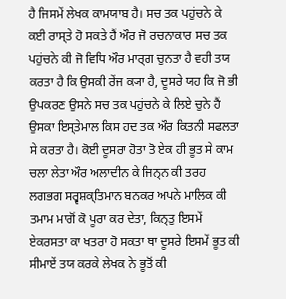ਹੈ ਜਿਸਮੇਂ ਲੇਖਕ ਕਾਮਯਾਬ ਹੈ। ਸਚ ਤਕ ਪਹੁਂਚਨੇ ਕੇ ਕਈ ਰਾਸ੍ਤੇ ਹੋ ਸਕਤੇ ਹੈਂ ਔਰ ਜੋ ਰਚਨਾਕਾਰ ਸਚ ਤਕ ਪਹੁਂਚਨੇ ਕੀ ਜੋ ਵਿਧਿ ਔਰ ਮਾਰ੍ਗ ਚੁਨਤਾ ਹੈ ਵਹੀ ਤਯ ਕਰਤਾ ਹੈ ਕਿ ਉਸਕੀ ਰੇਂਜ ਕ੍ਯਾ ਹੈ, ਦੂਸਰੇ ਯਹ ਕਿ ਜੋ ਭੀ ਉਪਕਰਣ ਉਸਨੇ ਸਚ ਤਕ ਪਹੁਂਚਨੇ ਕੇ ਲਿਏ ਚੁਨੇ ਹੈਂ ਉਸਕਾ ਇਸ੍ਤੇਮਾਲ ਕਿਸ ਹਦ ਤਕ ਔਰ ਕਿਤਨੀ ਸਫਲਤਾ ਸੇ ਕਰਤਾ ਹੈ। ਕੋਈ ਦੂਸਰਾ ਹੋਤਾ ਤੋ ਏਕ ਹੀ ਭੂਤ ਸੇ ਕਾਮ ਚਲਾ ਲੇਤਾ ਔਰ ਅਲਾਦੀਨ ਕੇ ਜਿਨ੍ਨ ਕੀ ਤਰਹ ਲਗਭਗ ਸਰ੍ਵਸ਼ਕ੍ਤਿਮਾਨ ਬਨਕਰ ਅਪਨੇ ਮਾਲਿਕ ਕੀ ਤਮਾਮ ਮਾਗੋਂ ਕੋ ਪੂਰਾ ਕਰ ਦੇਤਾ, ਕਿਨ੍ਤੁ ਇਸਮੇਂ ਏਕਰਸਤਾ ਕਾ ਖਤਰਾ ਹੋ ਸਕਤਾ ਥਾ ਦੂਸਰੇ ਇਸਮੇਂ ਭੂਤ ਕੀ ਸੀਮਾਏਂ ਤਯ ਕਰਕੇ ਲੇਖਕ ਨੇ ਭੂਤੋਂ ਕੀ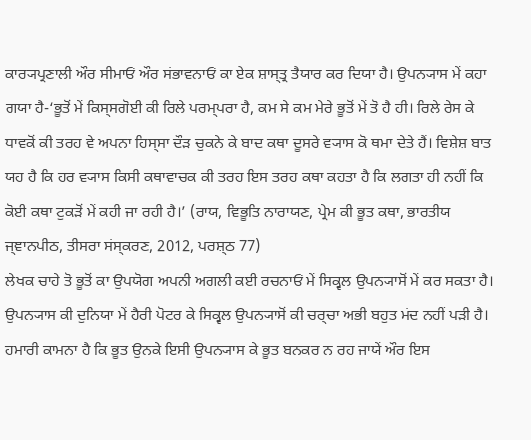ਕਾਰ੍ਯਪ੍ਰਣਾਲੀ ਔਰ ਸੀਮਾਓਂ ਔਰ ਸਂਭਾਵਨਾਓਂ ਕਾ ਏਕ ਸ਼ਾਸ੍ਤ੍ਰ ਤੈਯਾਰ ਕਰ ਦਿਯਾ ਹੈ। ਉਪਨ੍ਯਾਸ ਮੇਂ ਕਹਾ ਗਯਾ ਹੈ-‘ਭੂਤੋਂ ਮੇਂ ਕਿਸ੍ਸਗੋਈ ਕੀ ਰਿਲੇ ਪਰਮ੍ਪਰਾ ਹੈ, ਕਮ ਸੇ ਕਮ ਮੇਰੇ ਭੂਤੋਂ ਮੇਂ ਤੋ ਹੈ ਹੀ। ਰਿਲੇ ਰੇਸ ਕੇ ਧਾਵਕੋਂ ਕੀ ਤਰਹ ਵੇ ਅਪਨਾ ਹਿਸ੍ਸਾ ਦੌਡ਼ ਚੁਕਨੇ ਕੇ ਬਾਦ ਕਥਾ ਦੂਸਰੇ ਵ੍ਯਾਸ ਕੋ ਥਮਾ ਦੇਤੇ ਹੈਂ। ਵਿਸ਼ੇਸ਼ ਬਾਤ ਯਹ ਹੈ ਕਿ ਹਰ ਵ੍ਯਾਸ ਕਿਸੀ ਕਥਾਵਾਚਕ ਕੀ ਤਰਹ ਇਸ ਤਰਹ ਕਥਾ ਕਹਤਾ ਹੈ ਕਿ ਲਗਤਾ ਹੀ ਨਹੀਂ ਕਿ ਕੋਈ ਕਥਾ ਟੁਕਡ਼ੋਂ ਮੇਂ ਕਹੀ ਜਾ ਰਹੀ ਹੈ।’ (ਰਾਯ, ਵਿਭੂਤਿ ਨਾਰਾਯਣ, ਪ੍ਰੇਮ ਕੀ ਭੂਤ ਕਥਾ, ਭਾਰਤੀਯ ਜ੍ਞਾਨਪੀਠ, ਤੀਸਰਾ ਸਂਸ੍ਕਰਣ, 2012, ਪਰਸ਼੍ਠ 77)
ਲੇਖਕ ਚਾਹੇ ਤੋ ਭੂਤੋਂ ਕਾ ਉਪਯੋਗ ਅਪਨੀ ਅਗਲੀ ਕਈ ਰਚਨਾਓਂ ਮੇਂ ਸਿਕ੍ਵਲ ਉਪਨ੍ਯਾਸੋਂ ਮੇਂ ਕਰ ਸਕਤਾ ਹੈ। ਉਪਨ੍ਯਾਸ ਕੀ ਦੁਨਿਯਾ ਮੇਂ ਹੈਰੀ ਪੋਟਰ ਕੇ ਸਿਕ੍ਵਲ ਉਪਨ੍ਯਾਸੋਂ ਕੀ ਚਰ੍ਚਾ ਅਭੀ ਬਹੁਤ ਮਂਦ ਨਹੀਂ ਪਡ਼ੀ ਹੈ। ਹਮਾਰੀ ਕਾਮਨਾ ਹੈ ਕਿ ਭੂਤ ਉਨਕੇ ਇਸੀ ਉਪਨ੍ਯਾਸ ਕੇ ਭੂਤ ਬਨਕਰ ਨ ਰਹ ਜਾਯੇਂ ਔਰ ਇਸ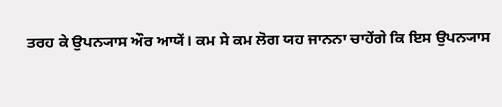ਤਰਹ ਕੇ ਉਪਨ੍ਯਾਸ ਔਰ ਆਯੇਂ। ਕਮ ਸੇ ਕਮ ਲੋਗ ਯਹ ਜਾਨਨਾ ਚਾਹੇਂਗੇ ਕਿ ਇਸ ਉਪਨ੍ਯਾਸ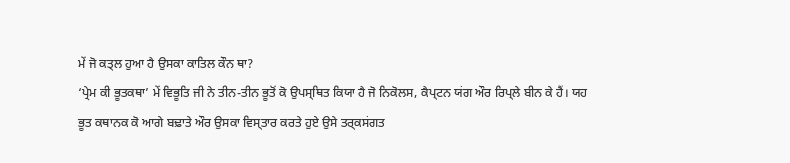ਮੇਂ ਜੋ ਕਤ੍ਲ ਹੁਆ ਹੈ ਉਸਕਾ ਕਾਤਿਲ ਕੌਨ ਥਾ?
‘ਪ੍ਰੇਮ ਕੀ ਭੂਤਕਥਾ’ ਮੇਂ ਵਿਭੂਤਿ ਜੀ ਨੇ ਤੀਨ-ਤੀਨ ਭੂਤੋਂ ਕੋ ਉਪਸ੍ਥਿਤ ਕਿਯਾ ਹੈ ਜੋ ਨਿਕੋਲਸ, ਕੈਪ੍ਟਨ ਯਂਗ ਔਰ ਰਿਪ੍ਲੇ ਬੀਨ ਕੇ ਹੈਂ। ਯਹ ਭੂਤ ਕਥਾਨਕ ਕੋ ਆਗੇ ਬਢ਼ਾਤੇ ਔਰ ਉਸਕਾ ਵਿਸ੍ਤਾਰ ਕਰਤੇ ਹੁਏ ਉਸੇ ਤਰ੍ਕਸਂਗਤ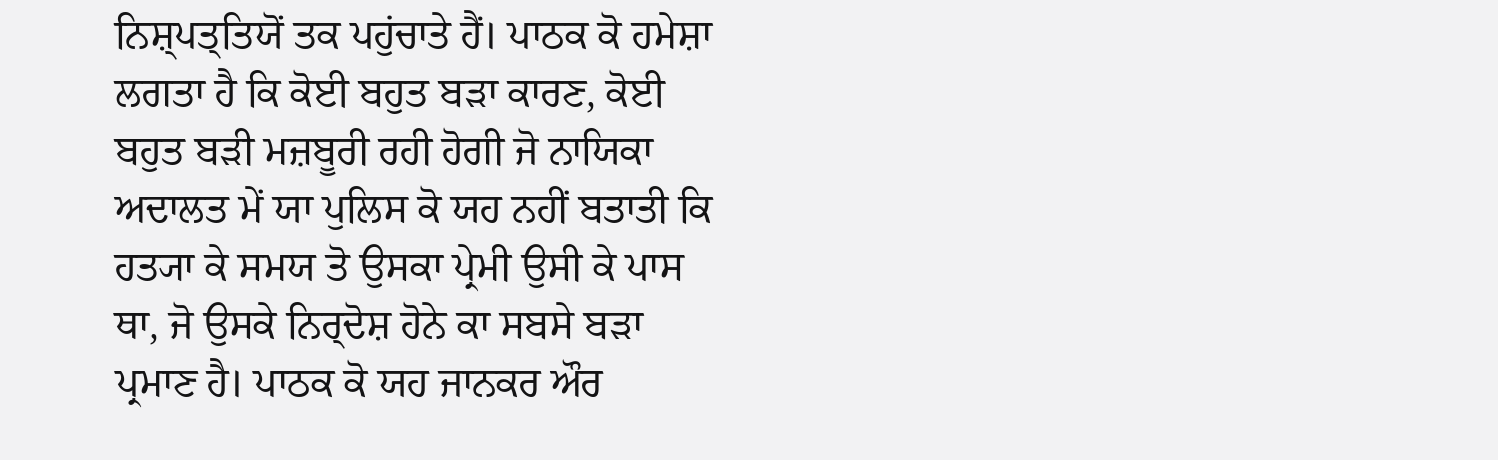ਨਿਸ਼੍ਪਤ੍ਤਿਯੋਂ ਤਕ ਪਹੁਂਚਾਤੇ ਹੈਂ। ਪਾਠਕ ਕੋ ਹਮੇਸ਼ਾ ਲਗਤਾ ਹੈ ਕਿ ਕੋਈ ਬਹੁਤ ਬਡ਼ਾ ਕਾਰਣ, ਕੋਈ ਬਹੁਤ ਬਡ਼ੀ ਮਜ਼ਬੂਰੀ ਰਹੀ ਹੋਗੀ ਜੋ ਨਾਯਿਕਾ ਅਦਾਲਤ ਮੇਂ ਯਾ ਪੁਲਿਸ ਕੋ ਯਹ ਨਹੀਂ ਬਤਾਤੀ ਕਿ ਹਤ੍ਯਾ ਕੇ ਸਮਯ ਤੋ ਉਸਕਾ ਪ੍ਰੇਮੀ ਉਸੀ ਕੇ ਪਾਸ ਥਾ, ਜੋ ਉਸਕੇ ਨਿਰ੍ਦੋਸ਼ ਹੋਨੇ ਕਾ ਸਬਸੇ ਬਡ਼ਾ ਪ੍ਰਮਾਣ ਹੈ। ਪਾਠਕ ਕੋ ਯਹ ਜਾਨਕਰ ਔਰ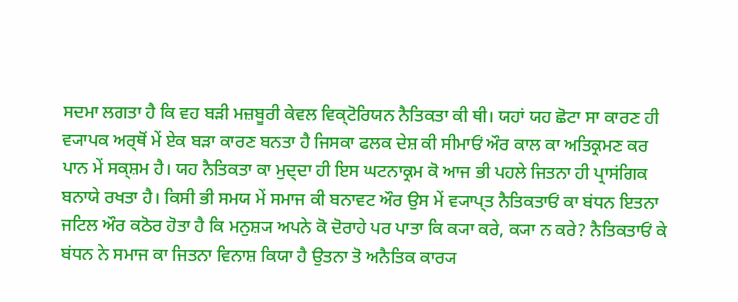ਸਦਮਾ ਲਗਤਾ ਹੈ ਕਿ ਵਹ ਬਡ਼ੀ ਮਜ਼ਬੂਰੀ ਕੇਵਲ ਵਿਕ੍ਟੋਰਿਯਨ ਨੈਤਿਕਤਾ ਕੀ ਥੀ। ਯਹਾਂ ਯਹ ਛੋਟਾ ਸਾ ਕਾਰਣ ਹੀ ਵ੍ਯਾਪਕ ਅਰ੍ਥੋਂ ਮੇਂ ਏਕ ਬਡ਼ਾ ਕਾਰਣ ਬਨਤਾ ਹੈ ਜਿਸਕਾ ਫਲਕ ਦੇਸ਼ ਕੀ ਸੀਮਾਓਂ ਔਰ ਕਾਲ ਕਾ ਅਤਿਕ੍ਰਮਣ ਕਰ ਪਾਨ ਮੇਂ ਸਕ੍ਸ਼ਮ ਹੈ। ਯਹ ਨੈਤਿਕਤਾ ਕਾ ਮੁਦ੍ਦਾ ਹੀ ਇਸ ਘਟਨਾਕ੍ਰਮ ਕੋ ਆਜ ਭੀ ਪਹਲੇ ਜਿਤਨਾ ਹੀ ਪ੍ਰਾਸਂਗਿਕ ਬਨਾਯੇ ਰਖਤਾ ਹੈ। ਕਿਸੀ ਭੀ ਸਮਯ ਮੇਂ ਸਮਾਜ ਕੀ ਬਨਾਵਟ ਔਰ ਉਸ ਮੇਂ ਵ੍ਯਾਪ੍ਤ ਨੈਤਿਕਤਾਓਂ ਕਾ ਬਂਧਨ ਇਤਨਾ ਜਟਿਲ ਔਰ ਕਠੋਰ ਹੋਤਾ ਹੈ ਕਿ ਮਨੁਸ਼੍ਯ ਅਪਨੇ ਕੋ ਦੋਰਾਹੇ ਪਰ ਪਾਤਾ ਕਿ ਕ੍ਯਾ ਕਰੇ, ਕ੍ਯਾ ਨ ਕਰੇ? ਨੈਤਿਕਤਾਓਂ ਕੇ ਬਂਧਨ ਨੇ ਸਮਾਜ ਕਾ ਜਿਤਨਾ ਵਿਨਾਸ਼ ਕਿਯਾ ਹੈ ਉਤਨਾ ਤੋ ਅਨੈਤਿਕ ਕਾਰ੍ਯ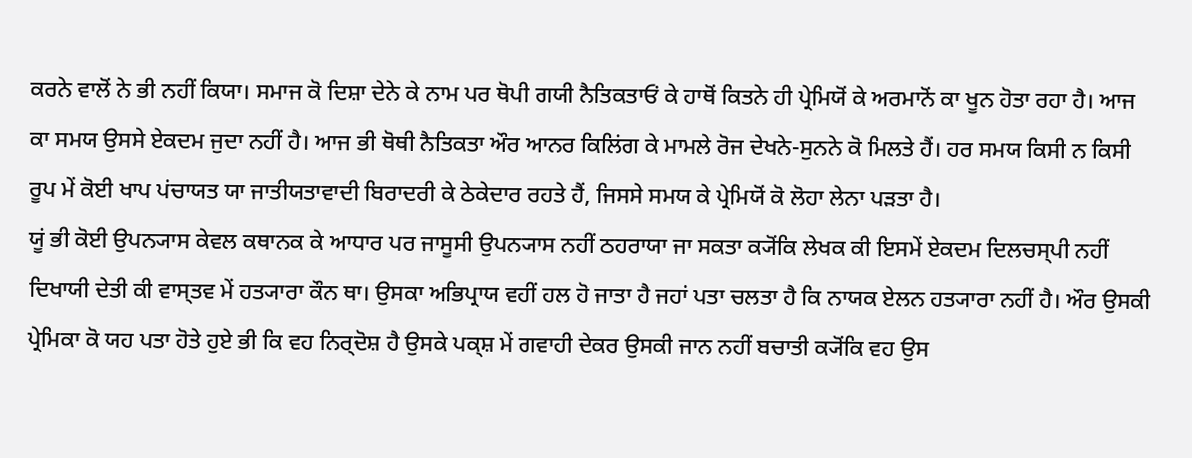ਕਰਨੇ ਵਾਲੋਂ ਨੇ ਭੀ ਨਹੀਂ ਕਿਯਾ। ਸਮਾਜ ਕੋ ਦਿਸ਼ਾ ਦੇਨੇ ਕੇ ਨਾਮ ਪਰ ਥੋਪੀ ਗਯੀ ਨੈਤਿਕਤਾਓਂ ਕੇ ਹਾਥੋਂ ਕਿਤਨੇ ਹੀ ਪ੍ਰੇਮਿਯੋਂ ਕੇ ਅਰਮਾਨੋਂ ਕਾ ਖੂਨ ਹੋਤਾ ਰਹਾ ਹੈ। ਆਜ ਕਾ ਸਮਯ ਉਸਸੇ ਏਕਦਮ ਜੁਦਾ ਨਹੀਂ ਹੈ। ਆਜ ਭੀ ਥੋਥੀ ਨੈਤਿਕਤਾ ਔਰ ਆਨਰ ਕਿਲਿਂਗ ਕੇ ਮਾਮਲੇ ਰੋਜ ਦੇਖਨੇ-ਸੁਨਨੇ ਕੋ ਮਿਲਤੇ ਹੈਂ। ਹਰ ਸਮਯ ਕਿਸੀ ਨ ਕਿਸੀ ਰੂਪ ਮੇਂ ਕੋਈ ਖਾਪ ਪਂਚਾਯਤ ਯਾ ਜਾਤੀਯਤਾਵਾਦੀ ਬਿਰਾਦਰੀ ਕੇ ਠੇਕੇਦਾਰ ਰਹਤੇ ਹੈਂ, ਜਿਸਸੇ ਸਮਯ ਕੇ ਪ੍ਰੇਮਿਯੋਂ ਕੋ ਲੋਹਾ ਲੇਨਾ ਪਡ਼ਤਾ ਹੈ।
ਯੂਂ ਭੀ ਕੋਈ ਉਪਨ੍ਯਾਸ ਕੇਵਲ ਕਥਾਨਕ ਕੇ ਆਧਾਰ ਪਰ ਜਾਸੂਸੀ ਉਪਨ੍ਯਾਸ ਨਹੀਂ ਠਹਰਾਯਾ ਜਾ ਸਕਤਾ ਕ੍ਯੋਂਕਿ ਲੇਖਕ ਕੀ ਇਸਮੇਂ ਏਕਦਮ ਦਿਲਚਸ੍ਪੀ ਨਹੀਂ ਦਿਖਾਯੀ ਦੇਤੀ ਕੀ ਵਾਸ੍ਤਵ ਮੇਂ ਹਤ੍ਯਾਰਾ ਕੌਨ ਥਾ। ਉਸਕਾ ਅਭਿਪ੍ਰਾਯ ਵਹੀਂ ਹਲ ਹੋ ਜਾਤਾ ਹੈ ਜਹਾਂ ਪਤਾ ਚਲਤਾ ਹੈ ਕਿ ਨਾਯਕ ਏਲਨ ਹਤ੍ਯਾਰਾ ਨਹੀਂ ਹੈ। ਔਰ ਉਸਕੀ ਪ੍ਰੇਮਿਕਾ ਕੋ ਯਹ ਪਤਾ ਹੋਤੇ ਹੁਏ ਭੀ ਕਿ ਵਹ ਨਿਰ੍ਦੋਸ਼ ਹੈ ਉਸਕੇ ਪਕ੍ਸ਼ ਮੇਂ ਗਵਾਹੀ ਦੇਕਰ ਉਸਕੀ ਜਾਨ ਨਹੀਂ ਬਚਾਤੀ ਕ੍ਯੋਂਕਿ ਵਹ ਉਸ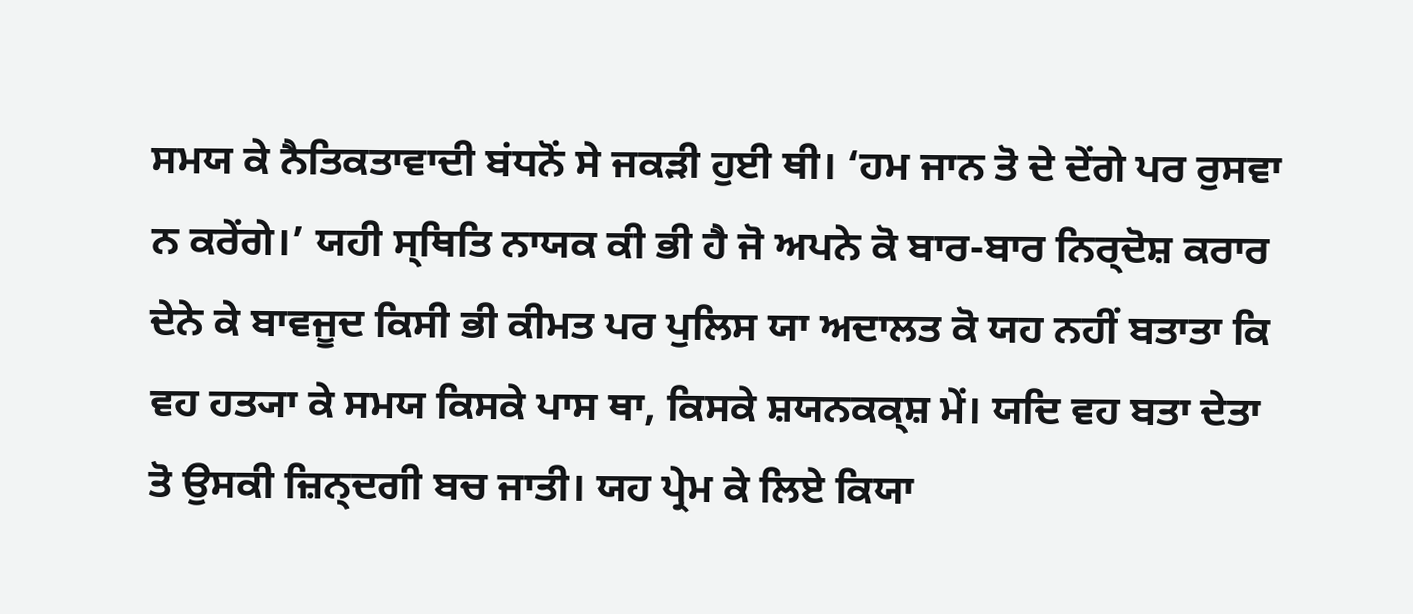ਸਮਯ ਕੇ ਨੈਤਿਕਤਾਵਾਦੀ ਬਂਧਨੋਂ ਸੇ ਜਕਡ਼ੀ ਹੁਈ ਥੀ। ‘ਹਮ ਜਾਨ ਤੋ ਦੇ ਦੇਂਗੇ ਪਰ ਰੁਸਵਾ ਨ ਕਰੇਂਗੇ।’ ਯਹੀ ਸ੍ਥਿਤਿ ਨਾਯਕ ਕੀ ਭੀ ਹੈ ਜੋ ਅਪਨੇ ਕੋ ਬਾਰ-ਬਾਰ ਨਿਰ੍ਦੋਸ਼ ਕਰਾਰ ਦੇਨੇ ਕੇ ਬਾਵਜੂਦ ਕਿਸੀ ਭੀ ਕੀਮਤ ਪਰ ਪੁਲਿਸ ਯਾ ਅਦਾਲਤ ਕੋ ਯਹ ਨਹੀਂ ਬਤਾਤਾ ਕਿ ਵਹ ਹਤ੍ਯਾ ਕੇ ਸਮਯ ਕਿਸਕੇ ਪਾਸ ਥਾ, ਕਿਸਕੇ ਸ਼ਯਨਕਕ੍ਸ਼ ਮੇਂ। ਯਦਿ ਵਹ ਬਤਾ ਦੇਤਾ ਤੋ ਉਸਕੀ ਜ਼ਿਨ੍ਦਗੀ ਬਚ ਜਾਤੀ। ਯਹ ਪ੍ਰੇਮ ਕੇ ਲਿਏ ਕਿਯਾ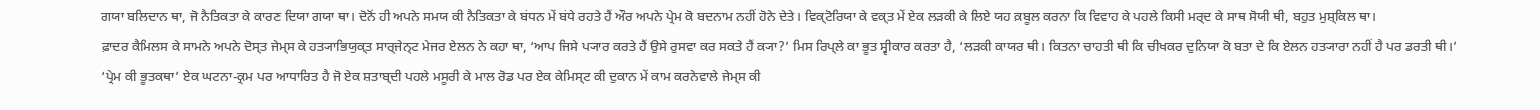ਗਯਾ ਬਲਿਦਾਨ ਥਾ, ਜੋ ਨੈਤਿਕਤਾ ਕੇ ਕਾਰਣ ਦਿਯਾ ਗਯਾ ਥਾ। ਦੋਨੋਂ ਹੀ ਅਪਨੇ ਸਮਯ ਕੀ ਨੈਤਿਕਤਾ ਕੇ ਬਂਧਨ ਮੇਂ ਬਂਧੇ ਰਹਤੇ ਹੈਂ ਔਰ ਅਪਨੇ ਪ੍ਰੇਮ ਕੋ ਬਦਨਾਮ ਨਹੀਂ ਹੋਨੇ ਦੇਤੇ। ਵਿਕ੍ਟੋਰਿਯਾ ਕੇ ਵਕ੍ਤ ਮੇਂ ਏਕ ਲਡ਼ਕੀ ਕੇ ਲਿਏ ਯਹ ਕ਼ਬੂਲ ਕਰਨਾ ਕਿ ਵਿਵਾਹ ਕੇ ਪਹਲੇ ਕਿਸੀ ਮਰ੍ਦ ਕੇ ਸਾਥ ਸੋਯੀ ਥੀ, ਬਹੁਤ ਮੁਸ਼੍ਕਿਲ ਥਾ।
ਫ਼ਾਦਰ ਕੈਮਿਲਸ ਕੇ ਸਾਮਨੇ ਅਪਨੇ ਦੋਸ੍ਤ ਜੇਮ੍ਸ ਕੇ ਹਤ੍ਯਾਭਿਯੁਕ੍ਤ ਸਾਰ੍ਜੇਨ੍ਟ ਮੇਜਰ ਏਲਨ ਨੇ ਕਹਾ ਥਾ, ‘ਆਪ ਜਿਸੇ ਪ੍ਯਾਰ ਕਰਤੇ ਹੈਂ ਉਸੇ ਰੁਸਵਾ ਕਰ ਸਕਤੇ ਹੈਂ ਕ੍ਯਾ?’ ਮਿਸ ਰਿਪ੍ਲੇ ਕਾ ਭੂਤ ਸ੍ਵੀਕਾਰ ਕਰਤਾ ਹੈ, ‘ਲਡ਼ਕੀ ਕਾਯਰ ਥੀ। ਕਿਤਨਾ ਚਾਹਤੀ ਥੀ ਕਿ ਚੀਖਕਰ ਦੁਨਿਯਾ ਕੋ ਬਤਾ ਦੇ ਕਿ ਏਲਨ ਹਤ੍ਯਾਰਾ ਨਹੀਂ ਹੈ ਪਰ ਡਰਤੀ ਥੀ।’
‘ਪ੍ਰੇਮ ਕੀ ਭੂਤਕਥਾ’ ਏਕ ਘਟਨਾ-ਕ੍ਰਮ ਪਰ ਆਧਾਰਿਤ ਹੈ ਜੋ ਏਕ ਸ਼ਤਾਬ੍ਦੀ ਪਹਲੇ ਮਸੂਰੀ ਕੇ ਮਾਲ ਰੋਡ ਪਰ ਏਕ ਕੇਮਿਸ੍ਟ ਕੀ ਦੁਕਾਨ ਮੇਂ ਕਾਮ ਕਰਨੇਵਾਲੇ ਜੇਮ੍ਸ ਕੀ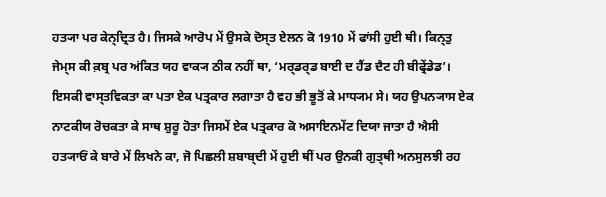ਹਤ੍ਯਾ ਪਰ ਕੇਨ੍ਦ੍ਰਿਤ ਹੈ। ਜਿਸਕੇ ਆਰੋਪ ਮੇਂ ਉਸਕੇ ਦੋਸ੍ਤ ਏਲਨ ਕੋ 1910 ਮੇਂ ਫਾਂਸੀ ਹੁਈ ਥੀ। ਕਿਨ੍ਤੁ ਜੇਮ੍ਸ ਕੀ ਕ਼ਬ੍ਰ ਪਰ ਅਂਕਿਤ ਯਹ ਵਾਕ੍ਯ ਠੀਕ ਨਹੀਂ ਥਾ, ‘ਮਰ੍ਡਰ੍ਡ ਬਾਈ ਦ ਹੈਂਡ ਦੈਟ ਹੀ ਬੀਫ੍ਰੇਂਡੇਡ’। ਇਸਕੀ ਵਾਸ੍ਤਵਿਕਤਾ ਕਾ ਪਤਾ ਏਕ ਪਤ੍ਰਕਾਰ ਲਗਾਤਾ ਹੈ ਵਹ ਭੀ ਭੂਤੋਂ ਕੇ ਮਾਧ੍ਯਮ ਸੇ। ਯਹ ਉਪਨ੍ਯਾਸ ਏਕ ਨਾਟਕੀਯ ਰੋਚਕਤਾ ਕੇ ਸਾਥ ਸ਼ੁਰੂ ਹੋਤਾ ਜਿਸਮੇਂ ਏਕ ਪਤ੍ਰਕਾਰ ਕੋ ਅਸਾਇਨਮੇਂਟ ਦਿਯਾ ਜਾਤਾ ਹੈ ਐਸੀ ਹਤ੍ਯਾਓਂ ਕੇ ਬਾਰੇ ਮੇਂ ਲਿਖਨੇ ਕਾ, ਜੋ ਪਿਛਲੀ ਸ਼ਬਾਬ੍ਦੀ ਮੇਂ ਹੁਈ ਥੀਂ ਪਰ ਉਨਕੀ ਗੁਤ੍ਥੀ ਅਨਸੁਲਝੀ ਰਹ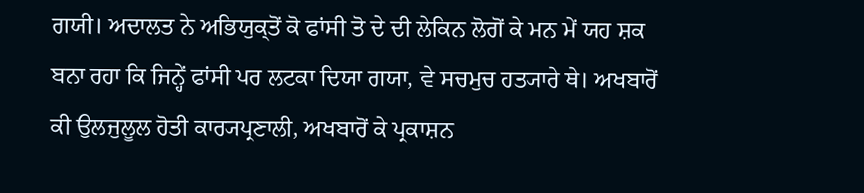ਗਯੀ। ਅਦਾਲਤ ਨੇ ਅਭਿਯੁਕ੍ਤੋਂ ਕੋ ਫਾਂਸੀ ਤੋ ਦੇ ਦੀ ਲੇਕਿਨ ਲੋਗੋਂ ਕੇ ਮਨ ਮੇਂ ਯਹ ਸ਼ਕ ਬਨਾ ਰਹਾ ਕਿ ਜਿਨ੍ਹੇਂ ਫਾਂਸੀ ਪਰ ਲਟਕਾ ਦਿਯਾ ਗਯਾ, ਵੇ ਸਚਮੁਚ ਹਤ੍ਯਾਰੇ ਥੇ। ਅਖਬਾਰੋਂ ਕੀ ਉਲਜੁਲੂਲ ਹੋਤੀ ਕਾਰ੍ਯਪ੍ਰਣਾਲੀ, ਅਖਬਾਰੋਂ ਕੇ ਪ੍ਰਕਾਸ਼ਨ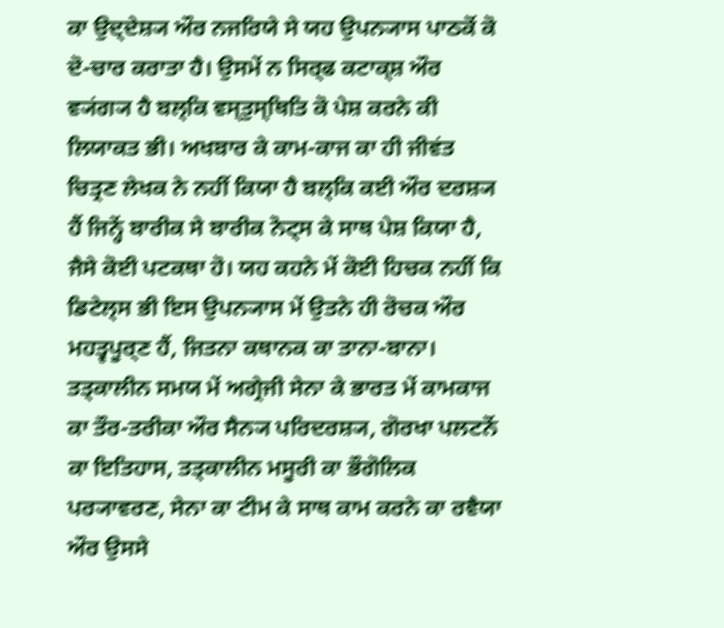ਕਾ ਉਦ੍ਦੇਸ਼੍ਯ ਔਰ ਨਜਰਿਯੇ ਸੇ ਯਹ ਉਪਨ੍ਯਾਸ ਪਾਠਕੋਂ ਕੋ ਦੋ-ਚਾਰ ਕਰਾਤਾ ਹੈ। ਉਸਮੇਂ ਨ ਸਿਰ੍ਫ ਕਟਾਕ੍ਸ਼ ਔਰ ਵ੍ਯਂਗ੍ਯ ਹੈ ਬਲ੍ਕਿ ਵਸ੍ਤੁਸ੍ਥਿਤਿ ਕੋ ਪੇਸ਼ ਕਰਨੇ ਕੀ ਲਿਯਾਕਤ ਭੀ। ਅਖਬਾਰ ਕੇ ਕਾਮ-ਕਾਜ ਕਾ ਹੀ ਜੀਵਂਤ ਚਿਤ੍ਰਣ ਲੇਖਕ ਨੇ ਨਹੀਂ ਕਿਯਾ ਹੈ ਬਲ੍ਕਿ ਕਈ ਔਰ ਦਰਸ਼੍ਯ ਹੈਂ ਜਿਨ੍ਹੇਂ ਬਾਰੀਕ ਸੇ ਬਾਰੀਕ ਨੋਟ੍ਸ ਕੇ ਸਾਥ ਪੇਸ਼ ਕਿਯਾ ਹੈ, ਜੈਸੇ ਕੋਈ ਪਟਕਥਾ ਹੋ। ਯਹ ਕਹਨੇ ਮੇਂ ਕੋਈ ਹਿਚਕ ਨਹੀਂ ਕਿ ਡਿਟੇਲ੍ਸ ਭੀ ਇਸ ਉਪਨ੍ਯਾਸ ਮੇਂ ਉਤਨੇ ਹੀ ਰੋਚਕ ਔਰ ਮਹਤ੍ਵਪੂਰ੍ਣ ਹੈਂ, ਜਿਤਨਾ ਕਥਾਨਕ ਕਾ ਤਾਨਾ-ਬਾਨਾ। ਤਤ੍ਕਾਲੀਨ ਸਮਯ ਮੇਂ ਅਗ੍ਰੇਜੀ ਸੇਨਾ ਕੇ ਭਾਰਤ ਮੇਂ ਕਾਮਕਾਜ ਕਾ ਤੌਰ-ਤਰੀਕਾ ਔਰ ਸੈਨ੍ਯ ਪਰਿਦਰਸ਼੍ਯ, ਗੋਰਖਾ ਪਲਟਨੋਂ ਕਾ ਇਤਿਹਾਸ, ਤਤ੍ਕਾਲੀਨ ਮਸੂਰੀ ਕਾ ਭੌਗੋਲਿਕ ਪਰ੍ਯਾਵਰਣ, ਸੇਨਾ ਕਾ ਟੀਮ ਕੇ ਸਾਥ ਕਾਮ ਕਰਨੇ ਕਾ ਰਵੈਯਾ ਔਰ ਉਸਸੇ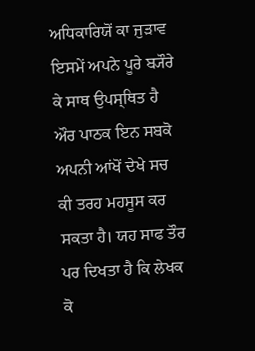ਅਧਿਕਾਰਿਯੋਂ ਕਾ ਜੁਡ਼ਾਵ ਇਸਮੇਂ ਅਪਨੇ ਪੂਰੇ ਬ੍ਯੌਰੇ ਕੇ ਸਾਥ ਉਪਸ੍ਥਿਤ ਹੈ ਔਰ ਪਾਠਕ ਇਨ ਸਬਕੋ ਅਪਨੀ ਆਂਖੋਂ ਦੇਖੇ ਸਚ ਕੀ ਤਰਹ ਮਹਸੂਸ ਕਰ ਸਕਤਾ ਹੈ। ਯਹ ਸਾਫ ਤੌਰ ਪਰ ਦਿਖਤਾ ਹੈ ਕਿ ਲੇਖਕ ਕੋ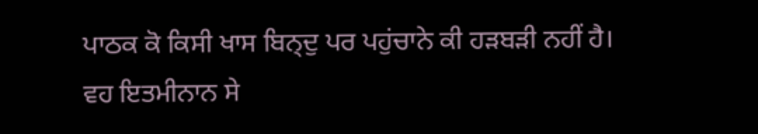ਪਾਠਕ ਕੋ ਕਿਸੀ ਖਾਸ ਬਿਨ੍ਦੁ ਪਰ ਪਹੁਂਚਾਨੇ ਕੀ ਹਡ਼ਬਡ਼ੀ ਨਹੀਂ ਹੈ। ਵਹ ਇਤਮੀਨਾਨ ਸੇ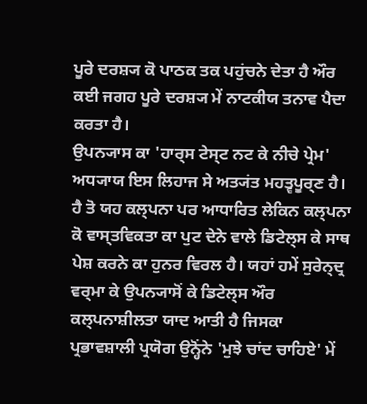ਪੂਰੇ ਦਰਸ਼੍ਯ ਕੋ ਪਾਠਕ ਤਕ ਪਹੁਂਚਨੇ ਦੇਤਾ ਹੈ ਔਰ ਕਈ ਜਗਹ ਪੂਰੇ ਦਰਸ਼੍ਯ ਮੇਂ ਨਾਟਕੀਯ ਤਨਾਵ ਪੈਦਾ ਕਰਤਾ ਹੈ।
ਉਪਨ੍ਯਾਸ ਕਾ 'ਹਾਰ੍ਸ ਟੇਸ੍ਟ ਨਟ ਕੇ ਨੀਚੇ ਪ੍ਰੇਮ' ਅਧ੍ਯਾਯ ਇਸ ਲਿਹਾਜ ਸੇ ਅਤ੍ਯਂਤ ਮਹਤ੍ਵਪੂਰ੍ਣ ਹੈ। ਹੈ ਤੋ ਯਹ ਕਲ੍ਪਨਾ ਪਰ ਆਧਾਰਿਤ ਲੇਕਿਨ ਕਲ੍ਪਨਾ ਕੋ ਵਾਸ੍ਤਵਿਕਤਾ ਕਾ ਪੁਟ ਦੇਨੇ ਵਾਲੇ ਡਿਟੇਲ੍ਸ ਕੇ ਸਾਥ ਪੇਸ਼ ਕਰਨੇ ਕਾ ਹੁਨਰ ਵਿਰਲ ਹੈ। ਯਹਾਂ ਹਮੇਂ ਸੁਰੇਨ੍ਦ੍ਰ ਵਰ੍ਮਾ ਕੇ ਉਪਨ੍ਯਾਸੋਂ ਕੇ ਡਿਟੇਲ੍ਸ ਔਰ ਕਲ੍ਪਨਾਸ਼ੀਲਤਾ ਯਾਦ ਆਤੀ ਹੈ ਜਿਸਕਾ ਪ੍ਰਭਾਵਸ਼ਾਲੀ ਪ੍ਰਯੋਗ ਉਨ੍ਹੋਂਨੇ 'ਮੁਝੇ ਚਾਂਦ ਚਾਹਿਏ' ਮੇਂ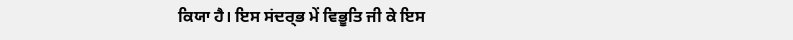ਕਿਯਾ ਹੈ। ਇਸ ਸਂਦਰ੍ਭ ਮੇਂ ਵਿਭੂਤਿ ਜੀ ਕੇ ਇਸ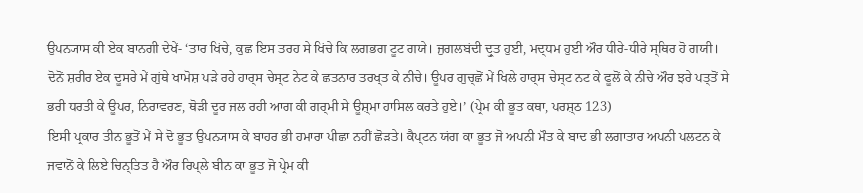ਉਪਨ੍ਯਾਸ ਕੀ ਏਕ ਬਾਨਗੀ ਦੇਖੇਂ- ‘ਤਾਰ ਖਿਂਚੇ, ਕੁਛ ਇਸ ਤਰਹ ਸੇ ਖਿਂਚੇ ਕਿ ਲਗਭਗ ਟੂਟ ਗਯੇ। ਜੁਗਲਬਂਦੀ ਦ੍ਰੁਤ ਹੁਈ, ਮਦ੍ਧਮ ਹੁਈ ਔਰ ਧੀਰੇ-ਧੀਰੇ ਸ੍ਥਿਰ ਹੋ ਗਯੀ। ਦੋਨੋਂ ਸ਼ਰੀਰ ਏਕ ਦੂਸਰੇ ਮੇਂ ਗੁਂਥੇ ਖਾਮੋਸ਼ ਪਡ਼ੇ ਰਹੇ ਹਾਰ੍ਸ ਚੇਸ੍ਟ ਨੇਟ ਕੇ ਛਤਨਾਰ ਤਰਖ੍ਤ ਕੇ ਨੀਚੇ। ਊਪਰ ਗੁਚ੍ਛੋਂ ਮੇਂ ਖਿਲੇ ਹਾਰ੍ਸ ਚੇਸ੍ਟ ਨਟ ਕੇ ਫੂਲੋਂ ਕੇ ਨੀਚੇ ਔਰ ਝਰੇ ਪਤ੍ਤੋਂ ਸੇ ਭਰੀ ਧਰਤੀ ਕੇ ਊਪਰ, ਨਿਰਾਵਰਣ, ਥੋਡ਼ੀ ਦੂਰ ਜਲ ਰਹੀ ਆਗ ਕੀ ਗਰ੍ਮੀ ਸੇ ਊਸ਼੍ਮਾ ਹਾਸਿਲ ਕਰਤੇ ਹੁਏ।’ (ਪ੍ਰੇਮ ਕੀ ਭੂਤ ਕਥਾ, ਪਰਸ਼੍ਠ 123)
ਇਸੀ ਪ੍ਰਕਾਰ ਤੀਨ ਭੂਤੋਂ ਮੇਂ ਸੇ ਦੋ ਭੂਤ ਉਪਨ੍ਯਾਸ ਕੇ ਬਾਹਰ ਭੀ ਹਮਾਰਾ ਪੀਛਾ ਨਹੀਂ ਛੋਡ਼ਤੇ। ਕੈਪ੍ਟਨ ਯਂਗ ਕਾ ਭੂਤ ਜੋ ਅਪਨੀ ਮੌਤ ਕੇ ਬਾਦ ਭੀ ਲਗਾਤਾਰ ਅਪਨੀ ਪਲਟਨ ਕੇ ਜਵਾਨੋਂ ਕੇ ਲਿਏ ਚਿਨ੍ਤਿਤ ਹੈ ਔਰ ਰਿਪ੍ਲੇ ਬੀਨ ਕਾ ਭੂਤ ਜੋ ਪ੍ਰੇਮ ਕੀ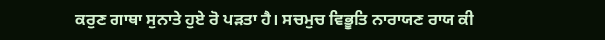ਕਰੁਣ ਗਾਥਾ ਸੁਨਾਤੇ ਹੁਏ ਰੋ ਪਡ਼ਤਾ ਹੈ। ਸਚਮੁਚ ਵਿਭੂਤਿ ਨਾਰਾਯਣ ਰਾਯ ਕੀ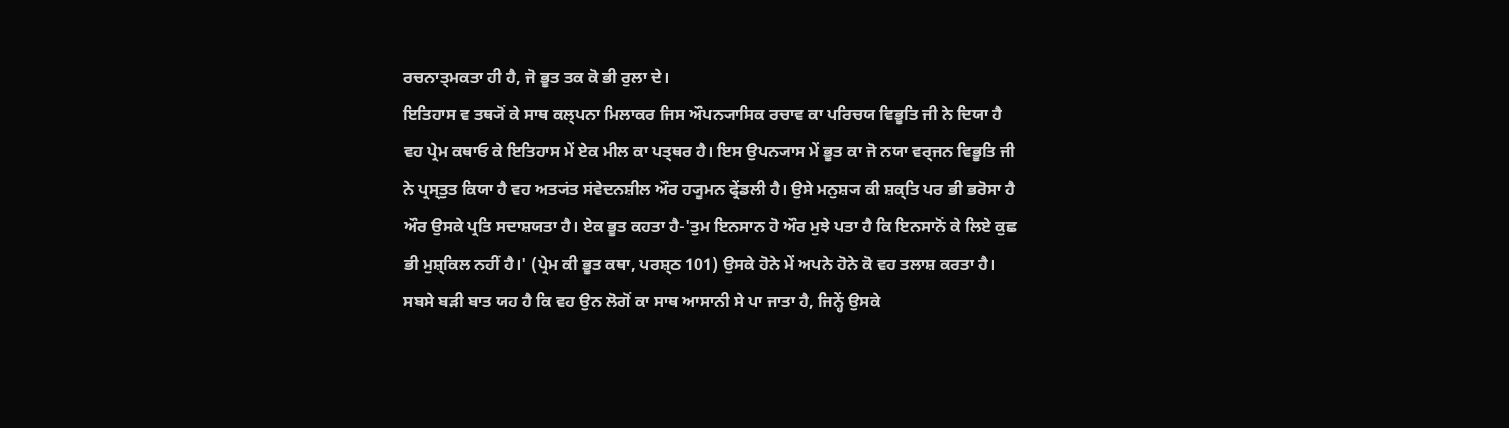ਰਚਨਾਤ੍ਮਕਤਾ ਹੀ ਹੈ, ਜੋ ਭੂਤ ਤਕ ਕੋ ਭੀ ਰੁਲਾ ਦੇ।
ਇਤਿਹਾਸ ਵ ਤਥ੍ਯੋਂ ਕੇ ਸਾਥ ਕਲ੍ਪਨਾ ਮਿਲਾਕਰ ਜਿਸ ਔਪਨ੍ਯਾਸਿਕ ਰਚਾਵ ਕਾ ਪਰਿਚਯ ਵਿਭੂਤਿ ਜੀ ਨੇ ਦਿਯਾ ਹੈ ਵਹ ਪ੍ਰੇਮ ਕਥਾਓ ਕੇ ਇਤਿਹਾਸ ਮੇਂ ਏਕ ਮੀਲ ਕਾ ਪਤ੍ਥਰ ਹੈ। ਇਸ ਉਪਨ੍ਯਾਸ ਮੇਂ ਭੂਤ ਕਾ ਜੋ ਨਯਾ ਵਰ੍ਜਨ ਵਿਭੂਤਿ ਜੀ ਨੇ ਪ੍ਰਸ੍ਤੁਤ ਕਿਯਾ ਹੈ ਵਹ ਅਤ੍ਯਂਤ ਸਂਵੇਦਨਸ਼ੀਲ ਔਰ ਹ੍ਯੂਮਨ ਫ੍ਰੇਂਡਲੀ ਹੈ। ਉਸੇ ਮਨੁਸ਼੍ਯ ਕੀ ਸ਼ਕ੍ਤਿ ਪਰ ਭੀ ਭਰੋਸਾ ਹੈ ਔਰ ਉਸਕੇ ਪ੍ਰਤਿ ਸਦਾਸ਼ਯਤਾ ਹੈ। ਏਕ ਭੂਤ ਕਹਤਾ ਹੈ-'ਤੁਮ ਇਨਸਾਨ ਹੋ ਔਰ ਮੁਝੇ ਪਤਾ ਹੈ ਕਿ ਇਨਸਾਨੋਂ ਕੇ ਲਿਏ ਕੁਛ ਭੀ ਮੁਸ਼੍ਕਿਲ ਨਹੀਂ ਹੈ।' (ਪ੍ਰੇਮ ਕੀ ਭੂਤ ਕਥਾ, ਪਰਸ਼੍ਠ 101) ਉਸਕੇ ਹੋਨੇ ਮੇਂ ਅਪਨੇ ਹੋਨੇ ਕੋ ਵਹ ਤਲਾਸ਼ ਕਰਤਾ ਹੈ। ਸਬਸੇ ਬਡ਼ੀ ਬਾਤ ਯਹ ਹੈ ਕਿ ਵਹ ਉਨ ਲੋਗੋਂ ਕਾ ਸਾਥ ਆਸਾਨੀ ਸੇ ਪਾ ਜਾਤਾ ਹੈ, ਜਿਨ੍ਹੇਂ ਉਸਕੇ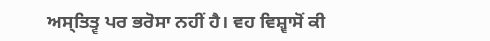ਅਸ੍ਤਿਤ੍ਵ ਪਰ ਭਰੋਸਾ ਨਹੀਂ ਹੈ। ਵਹ ਵਿਸ਼੍ਵਾਸੋਂ ਕੀ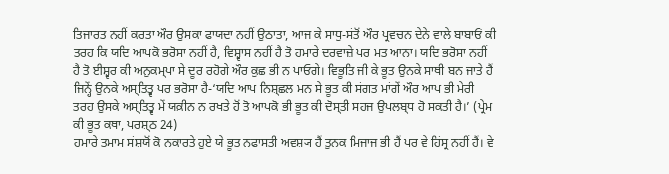ਤਿਜਾਰਤ ਨਹੀਂ ਕਰਤਾ ਔਰ ਉਸਕਾ ਫਾਯਦਾ ਨਹੀਂ ਉਠਾਤਾ, ਆਜ ਕੇ ਸਾਧੁ-ਸਂਤੋਂ ਔਰ ਪ੍ਰਵਚਨ ਦੇਨੇ ਵਾਲੇ ਬਾਬਾਓਂ ਕੀ ਤਰਹ ਕਿ ਯਦਿ ਆਪਕੋ ਭਰੋਸਾ ਨਹੀਂ ਹੈ, ਵਿਸ਼੍ਵਾਸ ਨਹੀਂ ਹੈ ਤੋ ਹਮਾਰੇ ਦਰਵਾਜ਼ੇ ਪਰ ਮਤ ਆਨਾ। ਯਦਿ ਭਰੋਸਾ ਨਹੀਂ ਹੈ ਤੋ ਈਸ਼੍ਵਰ ਕੀ ਅਨੁਕਮ੍ਪਾ ਸੇ ਦੂਰ ਰਹੋਗੇ ਔਰ ਕੁਛ ਭੀ ਨ ਪਾਓਗੇ। ਵਿਭੂਤਿ ਜੀ ਕੇ ਭੂਤ ਉਨਕੇ ਸਾਥੀ ਬਨ ਜਾਤੇ ਹੈਂ ਜਿਨ੍ਹੇਂ ਉਨਕੇ ਅਸ੍ਤਿਤ੍ਵ ਪਰ ਭਰੋਸਾ ਹੈ-‘ਯਦਿ ਆਪ ਨਿਸ਼੍ਛਲ ਮਨ ਸੇ ਭੂਤ ਕੀ ਸਂਗਤ ਮਾਂਗੇਂ ਔਰ ਆਪ ਭੀ ਮੇਰੀ ਤਰਹ ਉਸਕੇ ਅਸ੍ਤਿਤ੍ਵ ਮੇਂ ਯਕ਼ੀਨ ਨ ਰਖਤੇ ਹੋਂ ਤੋ ਆਪਕੋ ਭੀ ਭੂਤ ਕੀ ਦੋਸ੍ਤੀ ਸਹਜ ਉਪਲਬ੍ਧ ਹੋ ਸਕਤੀ ਹੈ।’ (ਪ੍ਰੇਮ ਕੀ ਭੂਤ ਕਥਾ, ਪਰਸ਼੍ਠ 24)
ਹਮਾਰੇ ਤਮਾਮ ਸਂਸ਼ਯੋਂ ਕੋ ਨਕਾਰਤੇ ਹੁਏ ਯੇ ਭੂਤ ਨਫਾਸਤੀ ਅਵਸ਼੍ਯ ਹੈਂ ਤੁਨਕ ਮਿਜਾਜ ਭੀ ਹੈਂ ਪਰ ਵੇ ਹਿਂਸ੍ਰ ਨਹੀਂ ਹੈਂ। ਵੇ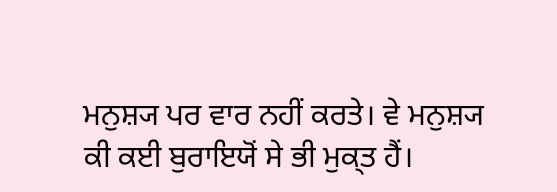ਮਨੁਸ਼੍ਯ ਪਰ ਵਾਰ ਨਹੀਂ ਕਰਤੇ। ਵੇ ਮਨੁਸ਼੍ਯ ਕੀ ਕਈ ਬੁਰਾਇਯੋਂ ਸੇ ਭੀ ਮੁਕ੍ਤ ਹੈਂ।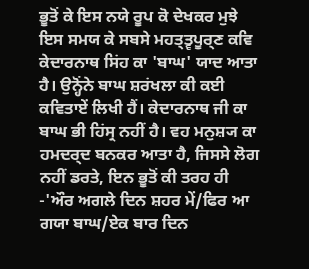ਭੂਤੋਂ ਕੇ ਇਸ ਨਯੇ ਰੂਪ ਕੋ ਦੇਖਕਰ ਮੁਝੇ ਇਸ ਸਮਯ ਕੇ ਸਬਸੇ ਮਹਤ੍ਤ੍ਵਪੂਰ੍ਣ ਕਵਿ ਕੇਦਾਰਨਾਥ ਸਿਂਹ ਕਾ 'ਬਾਘ' ਯਾਦ ਆਤਾ ਹੈ। ਉਨ੍ਹੋਂਨੇ ਬਾਘ ਸ਼ਰਂਖਲਾ ਕੀ ਕਈ ਕਵਿਤਾਏਂ ਲਿਖੀ ਹੈਂ। ਕੇਦਾਰਨਾਥ ਜੀ ਕਾ ਬਾਘ ਭੀ ਹਿਂਸ੍ਰ ਨਹੀਂ ਹੈ। ਵਹ ਮਨੁਸ਼੍ਯ ਕਾ ਹਮਦਰ੍ਦ ਬਨਕਰ ਆਤਾ ਹੈ, ਜਿਸਸੇ ਲੋਗ ਨਹੀਂ ਡਰਤੇ, ਇਨ ਭੂਤੋਂ ਕੀ ਤਰਹ ਹੀ -'ਔਰ ਅਗਲੇ ਦਿਨ ਸ਼ਹਰ ਮੇਂ/ਫਿਰ ਆ ਗਯਾ ਬਾਘ/ਏਕ ਬਾਰ ਦਿਨ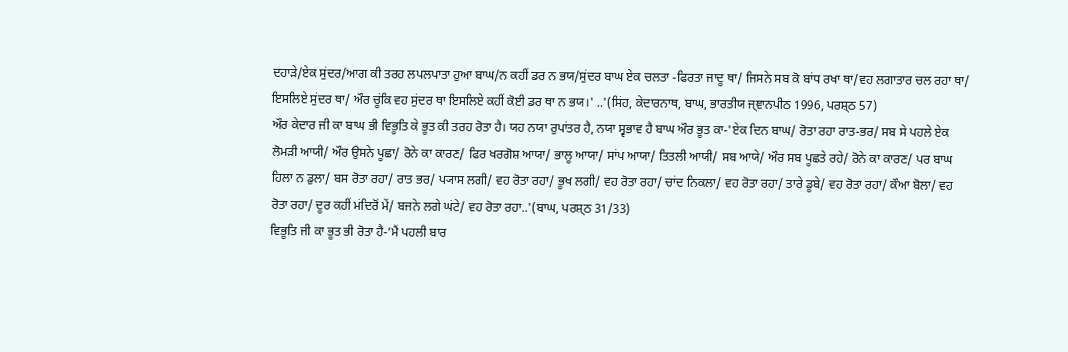ਦਹਾਡ਼ੇ/ਏਕ ਸੁਂਦਰ/ਆਗ ਕੀ ਤਰਹ ਲਪਲਪਾਤਾ ਹੁਆ ਬਾਘ/ਨ ਕਹੀਂ ਡਰ ਨ ਭਯ/ਸੁਂਦਰ ਬਾਘ ਏਕ ਚਲਤਾ -ਫਿਰਤਾ ਜਾਦੂ ਥਾ/ ਜਿਸਨੇ ਸਬ ਕੋ ਬਾਂਧ ਰਖਾ ਥਾ/ਵਹ ਲਗਾਤਾਰ ਚਲ ਰਹਾ ਥਾ/ ਇਸਲਿਏ ਸੁਂਦਰ ਥਾ/ ਔਰ ਚੂਂਕਿ ਵਹ ਸੁਂਦਰ ਥਾ ਇਸਲਿਏ ਕਹੀਂ ਕੋਈ ਡਰ ਥਾ ਨ ਭਯ।' ..'(ਸਿਂਹ, ਕੇਦਾਰਨਾਥ, ਬਾਘ, ਭਾਰਤੀਯ ਜ੍ਞਾਨਪੀਠ 1996, ਪਰਸ਼੍ਠ 57)
ਔਰ ਕੇਦਾਰ ਜੀ ਕਾ ਬਾਘ ਭੀ ਵਿਭੂਤਿ ਕੇ ਭੂਤ ਕੀ ਤਰਹ ਰੋਤਾ ਹੈ। ਯਹ ਨਯਾ ਰੁਪਾਂਤਰ ਹੈ, ਨਯਾ ਸ੍ਵਭਾਵ ਹੈ ਬਾਘ ਔਰ ਭੂਤ ਕਾ-'ਏਕ ਦਿਨ ਬਾਘ/ ਰੋਤਾ ਰਹਾ ਰਾਤ-ਭਰ/ ਸਬ ਸੇ ਪਹਲੇ ਏਕ ਲੋਮਡ਼ੀ ਆਯੀ/ ਔਰ ਉਸਨੇ ਪੂਛਾ/ ਰੋਨੇ ਕਾ ਕਾਰਣ/ ਫਿਰ ਖਰਗੋਸ਼ ਆਯਾ/ ਭਾਲੂ ਆਯਾ/ ਸਾਂਪ ਆਯਾ/ ਤਿਤਲੀ ਆਯੀ/ ਸਬ ਆਯੇ/ ਔਰ ਸਬ ਪੂਛਤੇ ਰਹੇ/ ਰੋਨੇ ਕਾ ਕਾਰਣ/ ਪਰ ਬਾਘ ਹਿਲਾ ਨ ਡੁਲਾ/ ਬਸ ਰੋਤਾ ਰਹਾ/ ਰਾਤ ਭਰ/ ਪ੍ਯਾਸ ਲਗੀ/ ਵਹ ਰੋਤਾ ਰਹਾ/ ਭੂਖ ਲਗੀ/ ਵਹ ਰੋਤਾ ਰਹਾ/ ਚਾਂਦ ਨਿਕਲਾ/ ਵਹ ਰੋਤਾ ਰਹਾ/ ਤਾਰੇ ਡੂਬੇ/ ਵਹ ਰੋਤਾ ਰਹਾ/ ਕੌਆ ਬੋਲਾ/ ਵਹ ਰੋਤਾ ਰਹਾ/ ਦੂਰ ਕਹੀਂ ਮਂਦਿਰੋਂ ਮੇਂ/ ਬਜਨੇ ਲਗੇ ਘਂਟੇ/ ਵਹ ਰੋਤਾ ਰਹਾ..'(ਬਾਘ, ਪਰਸ਼੍ਠ 31/33)
ਵਿਭੂਤਿ ਜੀ ਕਾ ਭੂਤ ਭੀ ਰੋਤਾ ਹੈ-‘ਮੈਂ ਪਹਲੀ ਬਾਰ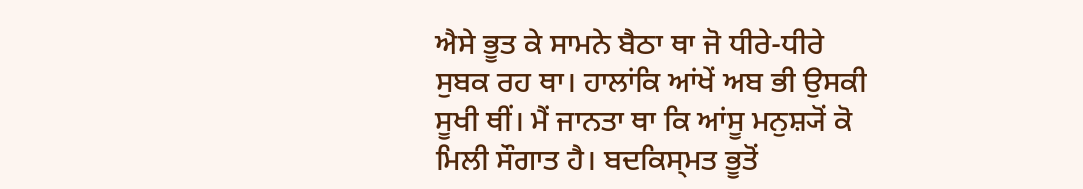ਐਸੇ ਭੂਤ ਕੇ ਸਾਮਨੇ ਬੈਠਾ ਥਾ ਜੋ ਧੀਰੇ-ਧੀਰੇ ਸੁਬਕ ਰਹ ਥਾ। ਹਾਲਾਂਕਿ ਆਂਖੇਂ ਅਬ ਭੀ ਉਸਕੀ ਸੂਖੀ ਥੀਂ। ਮੈਂ ਜਾਨਤਾ ਥਾ ਕਿ ਆਂਸੂ ਮਨੁਸ਼੍ਯੋਂ ਕੋ ਮਿਲੀ ਸੌਗਾਤ ਹੈ। ਬਦਕਿਸ੍ਮਤ ਭੂਤੋਂ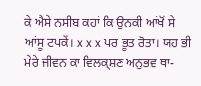ਕੇ ਐਸੇ ਨਸੀਬ ਕਹਾਂ ਕਿ ਉਨਕੀ ਆਂਖੋਂ ਸੇ ਆਂਸੂ ਟਪਕੇਂ। x x x ਪਰ ਭੂਤ ਰੋਤਾ। ਯਹ ਭੀ ਮੇਰੇ ਜੀਵਨ ਕਾ ਵਿਲਕ੍ਸ਼ਣ ਅਨੁਭਵ ਥਾ-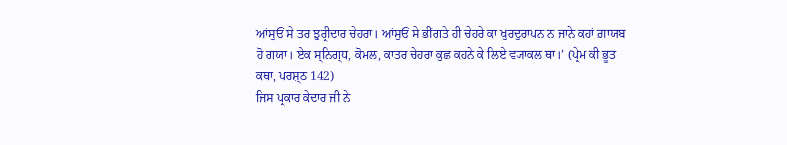ਆਂਸੁਓਂ ਸੇ ਤਰ ਝੁਰ੍ਰੀਦਾਰ ਚੇਹਰਾ। ਆਂਸੁਓਂ ਸੇ ਭੀਂਗਤੇ ਹੀ ਚੇਹਰੇ ਕਾ ਖੁਰਦੁਰਾਪਨ ਨ ਜਾਨੇ ਕਹਾਂ ਗ਼ਾਯਬ ਹੋ ਗਯਾ। ਏਕ ਸ੍ਨਿਗ੍ਧ, ਕੋਮਲ, ਕਾਤਰ ਚੇਹਰਾ ਕੁਛ ਕਹਨੇ ਕੇ ਲਿਏ ਵ੍ਯਾਕਲ ਥਾ।’ (ਪ੍ਰੇਮ ਕੀ ਭੂਤ ਕਥਾ, ਪਰਸ਼੍ਠ 142)
ਜਿਸ ਪ੍ਰਕਾਰ ਕੇਦਾਰ ਜੀ ਨੇ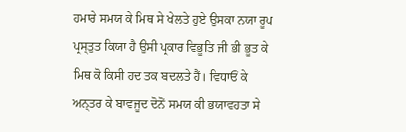ਹਮਾਰੇ ਸਮਯ ਕੇ ਮਿਥ ਸੇ ਖੇਲਤੇ ਹੁਏ ਉਸਕਾ ਨਯਾ ਰੂਪ ਪ੍ਰਸ੍ਤੁਤ ਕਿਯਾ ਹੈ ਉਸੀ ਪ੍ਰਕਾਰ ਵਿਭੂਤਿ ਜੀ ਭੀ ਭੂਤ ਕੇ ਮਿਥ ਕੋ ਕਿਸੀ ਹਦ ਤਕ ਬਦਲਤੇ ਹੈਂ। ਵਿਧਾਓਂ ਕੇ ਅਨ੍ਤਰ ਕੇ ਬਾਵਜੂਦ ਦੋਨੋਂ ਸਮਯ ਕੀ ਭਯਾਵਹਤਾ ਸੇ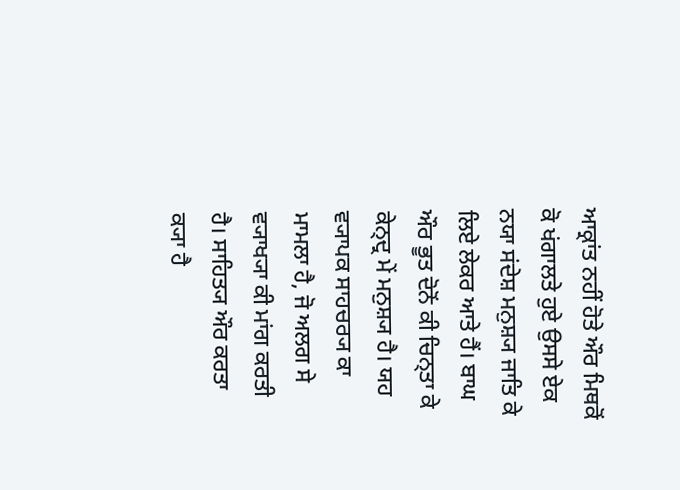ਆਕ੍ਰਾਂਤ ਨਹੀਂ ਹੋਤੇ ਔਰ ਮਿਥਕੋਂ ਕੋ ਖਂਗਾਲਤੇ ਹੁਏ ਉਸਸੇ ਏਕ ਨਯਾ ਸਂਦੇਸ਼ ਮਨੁਸ਼੍ਯ ਜਾਤਿ ਕੇ ਲਿਏ ਲੇਕਰ ਆਤੇ ਹੈਂ। ਬਾਘ ਔਰ ਭੂਤ ਦੋਨੋਂ ਕੀ ਚਿਨ੍ਤਾ ਕੇ ਕੇਨ੍ਦ੍ਰ ਮੇਂ ਮਨੁਸ਼੍ਯ ਹੈ। ਯਹ ਵ੍ਯਾਪਕ ਸਾਹਚਰ੍ਯ ਕਾ ਮਾਮਲਾ ਹੈ, ਜੋ ਅਲਗ ਸੇ ਵ੍ਯਾਖ੍ਯਾ ਕੀ ਮਾਂਗ ਕਰਤੀ ਹੈ। ਸਾਹਿਤ੍ਯ ਔਰ ਕਰਤਾ ਕ੍ਯਾ ਹੈ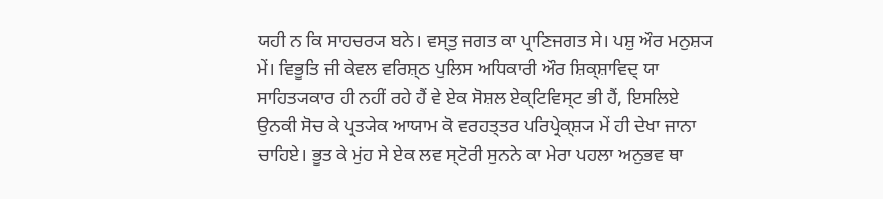ਯਹੀ ਨ ਕਿ ਸਾਹਚਰ੍ਯ ਬਨੇ। ਵਸ੍ਤੁ ਜਗਤ ਕਾ ਪ੍ਰਾਣਿਜਗਤ ਸੇ। ਪਸ਼ੁ ਔਰ ਮਨੁਸ਼੍ਯ ਮੇਂ। ਵਿਭੂਤਿ ਜੀ ਕੇਵਲ ਵਰਿਸ਼੍ਠ ਪੁਲਿਸ ਅਧਿਕਾਰੀ ਔਰ ਸ਼ਿਕ੍ਸ਼ਾਵਿਦ੍ ਯਾ ਸਾਹਿਤ੍ਯਕਾਰ ਹੀ ਨਹੀਂ ਰਹੇ ਹੈਂ ਵੇ ਏਕ ਸੋਸ਼ਲ ਏਕ੍ਟਿਵਿਸ੍ਟ ਭੀ ਹੈਂ, ਇਸਲਿਏ ਉਨਕੀ ਸੋਚ ਕੇ ਪ੍ਰਤ੍ਯੇਕ ਆਯਾਮ ਕੋ ਵਰਹਤ੍ਤਰ ਪਰਿਪ੍ਰੇਕ੍ਸ਼੍ਯ ਮੇਂ ਹੀ ਦੇਖਾ ਜਾਨਾ ਚਾਹਿਏ। ਭੂਤ ਕੇ ਮੁਂਹ ਸੇ ਏਕ ਲਵ ਸ੍ਟੋਰੀ ਸੁਨਨੇ ਕਾ ਮੇਰਾ ਪਹਲਾ ਅਨੁਭਵ ਥਾ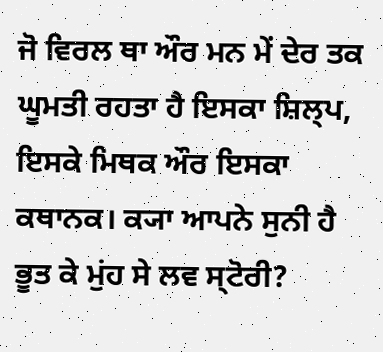ਜੋ ਵਿਰਲ ਥਾ ਔਰ ਮਨ ਮੇਂ ਦੇਰ ਤਕ ਘੂਮਤੀ ਰਹਤਾ ਹੈ ਇਸਕਾ ਸ਼ਿਲ੍ਪ, ਇਸਕੇ ਮਿਥਕ ਔਰ ਇਸਕਾ ਕਥਾਨਕ। ਕ੍ਯਾ ਆਪਨੇ ਸੁਨੀ ਹੈ ਭੂਤ ਕੇ ਮੁਂਹ ਸੇ ਲਵ ਸ੍ਟੋਰੀ?